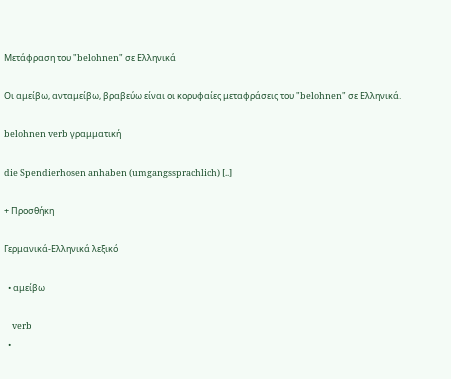Μετάφραση του "belohnen" σε Ελληνικά

Οι αμείβω, ανταμείβω, βραβεύω είναι οι κορυφαίες μεταφράσεις του "belohnen" σε Ελληνικά.

belohnen verb γραμματική

die Spendierhosen anhaben (umgangssprachlich) [..]

+ Προσθήκη

Γερμανικά-Ελληνικά λεξικό

  • αμείβω

    verb
  •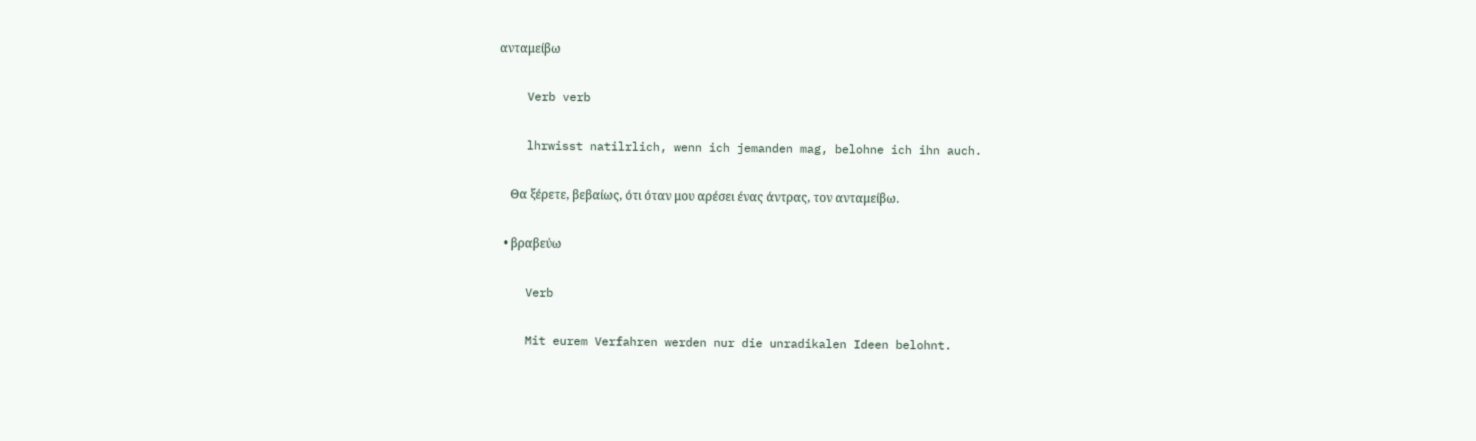ανταμείβω

    Verb verb

    lhrwisst natilrlich, wenn ich jemanden mag, belohne ich ihn auch.

    Θα ξέρετε, βεβαίως, ότι όταν μου αρέσει ένας άντρας, τον ανταμείβω.

  • βραβεύω

    Verb

    Mit eurem Verfahren werden nur die unradikalen Ideen belohnt.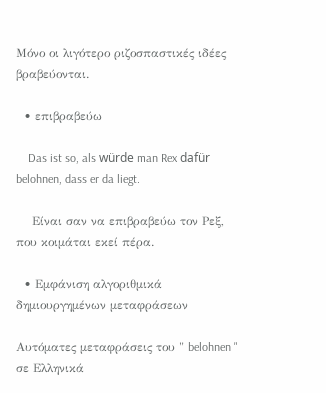Μόνο οι λιγότερο ριζοσπαστικές ιδέες βραβεύονται.

  • επιβραβεύω

    Das ist so, als würde man Rex dafür belohnen, dass er da liegt.

    Είναι σαν να επιβραβεύω τον Ρεξ, που κοιμάται εκεί πέρα.

  • Εμφάνιση αλγοριθμικά δημιουργημένων μεταφράσεων

Αυτόματες μεταφράσεις του " belohnen " σε Ελληνικά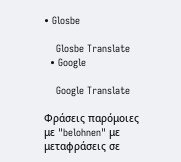• Glosbe

    Glosbe Translate
  • Google

    Google Translate

Φράσεις παρόμοιες με "belohnen" με μεταφράσεις σε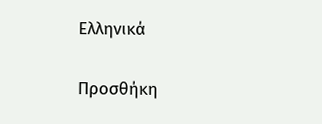Ελληνικά

Προσθήκη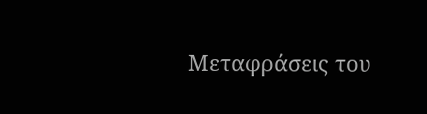Μεταφράσεις του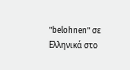"belohnen" σε Ελληνικά στο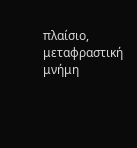πλαίσιο, μεταφραστική μνήμη